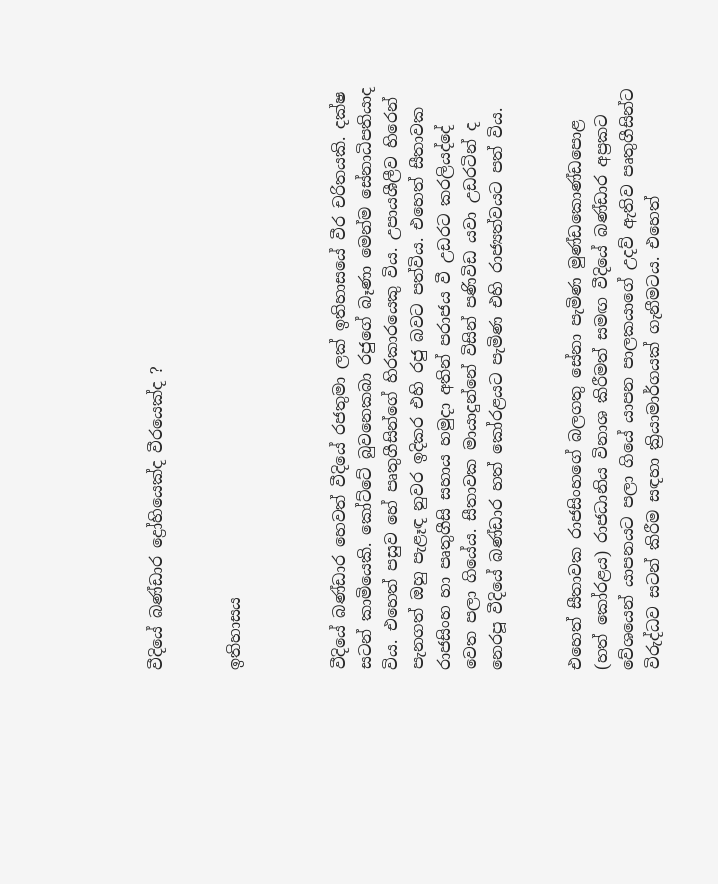වීදියේ බණ්ඩාර ද්‍රෝහියෙක්ද වීරයෙක්ද ?


ඉතිහාසය



වීදියේ බණ්ඩාර හෙවත් වීදියේ රජතුමා ලක් ඉතිහාසයේ වීර චරිතයකි. දක්ෂ සටන් කාමියෙකි. කෝට්ටේ බුවනෙකබා රජුගේ බෑණා මෙන්ම සේනාධිපතියාද විය. එහෙත් පසුව හේ පෘතුගීසින්ගේ හිරකාරයෙකු විය. උපායශීලීව හිරෙන් පැනගත් ඔහු පැළෑඳ නුවර ඉදිකර එහි රජු බවට පත්විය. එහෙත් සීතාවක රාජසිංහ හා පෘතුගීසි සහාය හමුද‌ා අතින් පරාජය වී උඩරට කරලියද්දේ වෙත පලා ගියේය. සීතාවක මායාදුන්නේ විසින් පණිවිඩ යවා උඩරටින් ද නෙරපූ වීදියේ බණ්ඩාර හත් කෝරළයට පැමිණ එහි රාජ්‍යත්වයට පත් විය.


එහෙත් සීතාවක රාජසිංහගේ බලගතු සේනා පැමිණ මුණ්ඩකොණ්ඩපොළ (හත් කෝරළය) රාජධානිය විනාශ කිරීමත් සමඟ වීදියේ බණ්ඩාර අප්‍රකට වේශයෙන් යාපනයට පලා ගියේ යාපන පාලකයාගේ උදව් ඇතිව පෘතුගීසින්ට විරුද්ධව සටන් කිරීම සඳහා ක්‍රියාමාර්ගයක් ගැනීමටය. එහෙත්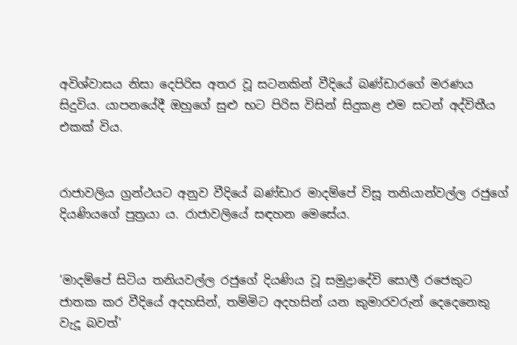අවිශ්වාසය නිසා දෙපිරිස අතර වූ සටනකින් වීදියේ බණ්ඩාරගේ මරණය සිදුවිය. යාපනයේදී ඔහුගේ සුළු භට පිරිස විසින් සිදුකළ එම සටන් අද්විතීය එකක් විය.


රාජාවලිය ග්‍රන්ථයට අනුව වීදියේ බණ්ඩාර මාදම්පේ විසූ තනියාන්වල්ල රජුගේ දියණියගේ පුත්‍රයා ය. රාජාවලියේ සඳහන මෙසේය.


‘මාදම්පේ සිටිය තනියවල්ල රජුගේ දියණිය වූ සමුද්‍ර‌ාදේවි සොලී රජෙකුට ජාතක කර වීදියේ අදහසින්, තම්මිට අදහසින් යන කුමාරවරුන් දෙදෙනෙකු වැදූ බවත්’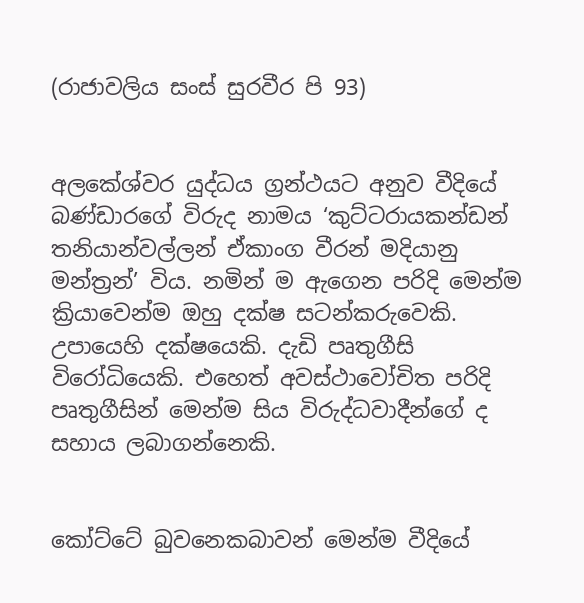(රාජාවලිය සංස් සුරවීර පි 93)


අලකේශ්වර යුද්ධය ග්‍රන්ථයට අනුව වීදියේ බණ්ඩාරගේ විරුද නාමය ‘කුට්ටරායකන්ඩන් තනියාන්වල්ලන් ඒකාංග වීරන් මදියානු මන්ත්‍රන්’ විය. නමින් ම ඇගෙන පරිදි මෙන්ම ක්‍රියාවෙන්ම ඔහු දක්ෂ සටන්කරුවෙකි. උපායෙහි දක්ෂයෙකි. දැඩි පෘතුගීසි විරෝධියෙකි. එහෙත් අවස්ථාවෝචිත පරිදි පෘතුගීසින් මෙන්ම සිය විරුද්ධවාදීන්ගේ ද සහාය ලබාගන්නෙකි.


කෝට්ටේ බුවනෙකබාවන් මෙන්ම වීදියේ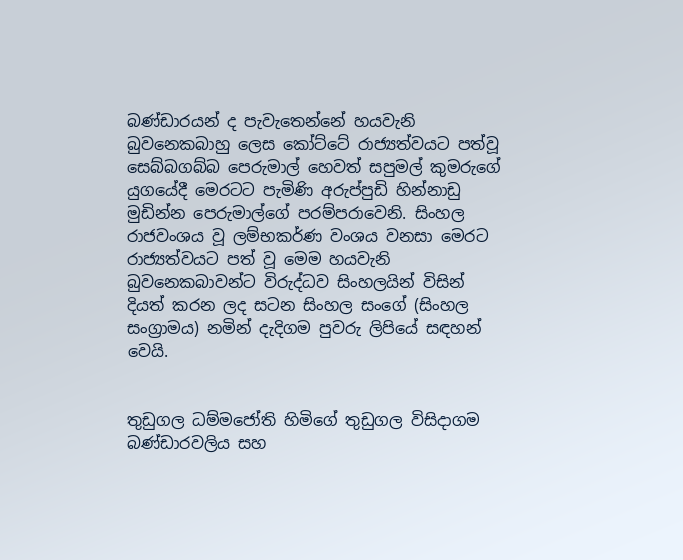බණ්ඩාරයන් ද පැවැතෙන්නේ හයවැනි බුවනෙකබාහු ලෙස කෝට්ටේ රාජ්‍යත්වයට පත්වූ සෙබ්බගබ්බ පෙරුමාල් හෙවත් සපුමල් කුමරුගේ යුගයේදී මෙරටට පැමිණි අරුප්පුඩි හින්නාඩු මුඩින්න පෙරුමාල්ගේ පරම්පරාවෙනි. සිංහල රාජවංශය වූ ලම්භකර්ණ වංශය වනසා මෙරට රාජ්‍යත්වයට පත් වූ මෙම හයවැනි බුවනෙකබාවන්ට විරුද්ධව සිංහලයින් විසින් දියත් කරන ලද සටන සිංහල සංගේ (සිංහල සංග්‍රාමය) නමින් දැදිගම පුවරු ලිපියේ සඳහන් වෙයි.


තුඩුගල ධම්මජෝති හිමිගේ තුඩුගල විසිද‌ාගම බණ්ඩාරවලිය සහ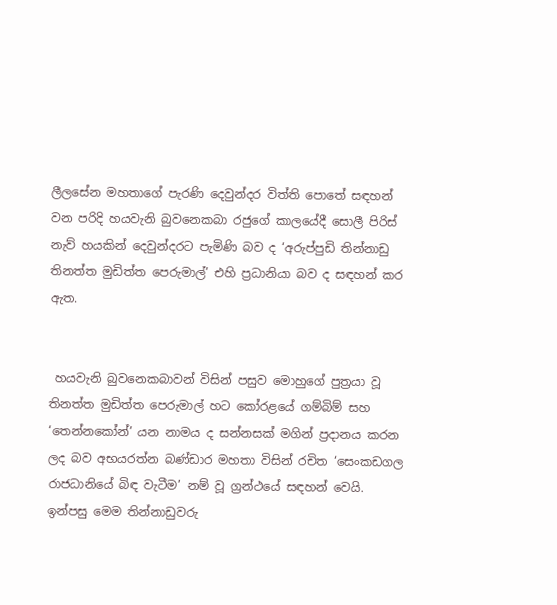ලීලසේන මහතාගේ පැරණි දෙවුන්දර විත්ති පොතේ සඳහන් වන පරිදි හයවැනි බුවනෙකබා රජුගේ කාලයේදී සොලී පිරිස් නැව් හයකින් දෙවුන්දරට පැමිණි බව ද ‘අරුප්පුඩි තින්නාඩු තිනත්ත මුඩිත්ත පෙරුමාල්’ එහි ප්‍රධානියා බව ද සඳහන් කර ඇත.


 හයවැනි බුවනෙකබාවන් විසින් පසුව මොහුගේ පුත්‍රයා වූ තිනත්ත මුඩිත්ත පෙරුමාල් හට කෝරළයේ ගම්බිම් සහ ‘තෙන්නකෝන්’ යන නාමය ද සන්නසක් මගින් ප්‍රද‌ානය කරන ලද බව අභයරත්න බණ්ඩාර මහතා විසින් රචිත ‘සෙංකඩගල රාජධානියේ බිඳ වැටීම’ නම් වූ ග්‍රන්ථයේ සඳහන් වෙයි. ඉන්පසු මෙම තින්නාඩුවරු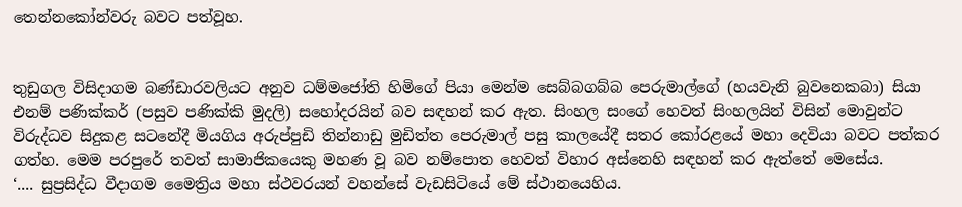තෙන්නකෝන්වරු බවට පත්වූහ.


තුඩුගල විසිද‌ාගම බණ්ඩාරවලියට අනුව ධම්මජෝති හිමිගේ පියා මෙන්ම සෙබ්බගබ්බ පෙරුමාල්ගේ (හයවැනි බුවනෙකබා) සියා එනම් පණික්කර් (පසුව පණික්කි මුදලි) සහෝදරයින් බව සඳහන් කර ඇත. සිංහල සංගේ හෙවත් සිංහලයින් විසින් මොවුන්ට විරුද්ධව සිදුකළ සටනේදී මියගිය අරුප්පුඩි තින්නාඩු මුඩිත්ත පෙරුමාල් පසු කාලයේදී සතර කෝරළයේ මහා දෙවියා බවට පත්කර ගත්හ. මෙම පරපුරේ තවත් සාමාජිකයෙකු මහණ වූ බව නම්පොත හෙවත් විහාර අස්නෙහි සඳහන් කර ඇත්තේ මෙසේය.
‘.... සුප්‍රසිද්ධ වීද‌ාගම මෛත්‍රිය මහා ස්ථවරයන් වහන්සේ වැඩසිටියේ මේ ස්ථානයෙහිය.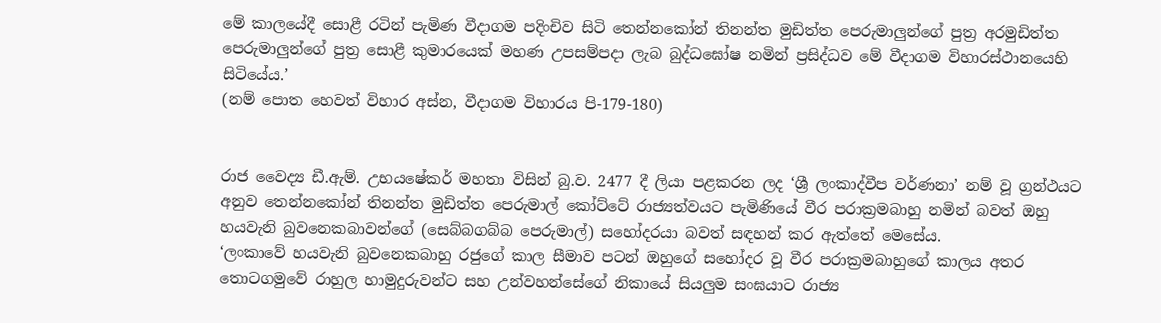මේ කාලයේදී සොළී රටින් පැමිණ වීද‌ාගම පදිංචිව සිටි තෙන්නකෝන් තිනන්ත මුඩිත්ත පෙරුමාලුන්ගේ පුත්‍ර අරමුඩිත්ත පෙරුමාලුන්ගේ පුත්‍ර සොළී කුමාරයෙක් මහණ උපසම්පද‌ා ලැබ බුද්ධඝෝෂ නමින් ප්‍රසිද්ධව මේ වීද‌ාගම විහාරස්ථානයෙහි සිටියේය.’
(නම් පොත හෙවත් විහාර අස්න, වීද‌ාගම විහාරය පි-179-180)


රාජ වෛද්‍ය ඩී.ඇම්. උභයෂේකර් මහතා විසින් බු.ව. 2477 දී ලියා පළකරන ලද ‘ශ්‍රී ලංකාද්වීප වර්ණනා’ නම් වූ ග්‍රන්ථයට අනුව තෙන්නකෝන් තිනන්ත මුඩිත්ත පෙරුමාල් කෝට්ටේ රාජ්‍යත්වයට පැමිණියේ වීර පරාක්‍රමබාහු නමින් බවත් ඔහු හයවැනි බුවනෙකබාවන්ගේ (සෙබ්බගබ්බ පෙරුමාල්) සහෝදරයා බවත් සඳහන් කර ඇත්තේ මෙසේය.
‘ලංකාවේ හයවැනි බුවනෙකබාහු රජුගේ කාල සීමාව පටන් ඔහුගේ සහෝදර වූ වීර පරාක්‍රමබාහුගේ කාලය අතර තොටගමුවේ රාහුල හාමුදුරුවන්ට සහ උන්වහන්සේගේ නිකායේ සියලුම සංඝයාට රාජ්‍ය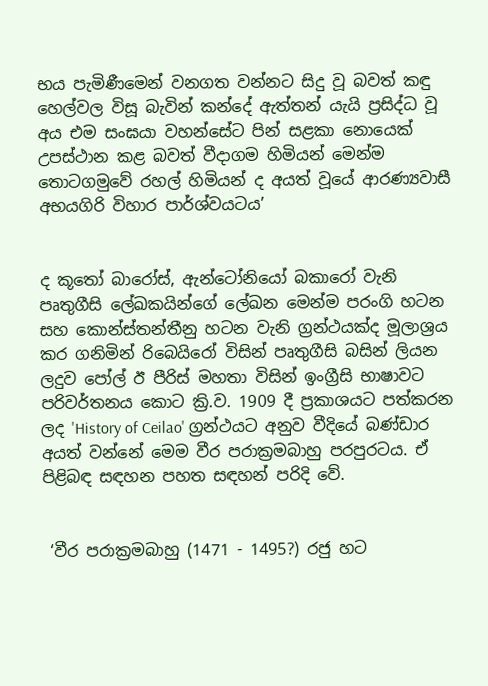භය පැමිණීමෙන් වනගත වන්නට සිදු වූ බවත් කඳු හෙල්වල විසූ බැවින් කන්දේ ඇත්තන් යැයි ප්‍රසිද්ධ වූ අය එම සංඝයා වහන්සේට පින් සළකා නොයෙක් උපස්ථාන කළ බවත් වීද‌ාගම හිමියන් මෙන්ම තොටගමුවේ රහල් හිමියන් ද අයත් වූයේ ආරණ්‍යවාසී අභයගිරි විහාර පාර්ශ්වයටය’


ද කූතෝ බාරෝස්, ඇන්ටෝනියෝ බකාරෝ වැනි පෘතුගීසි ලේඛකයින්ගේ ලේඛන මෙන්ම පරංගි හටන සහ කොන්ස්තන්තීනු හටන වැනි ග්‍රන්ථයක්ද මූලාශ්‍රය කර ගනිමින් රිබෙයිරෝ විසින් පෘතුගීසි බසින් ලියන ලදුව පෝල් ඊ පීරිස් මහතා විසින් ඉංග්‍රීසි භාෂාවට පරිවර්තනය කොට ක්‍රි.ව. 1909 දී ප්‍රකාශයට පත්කරන ලද 'History of Ceilao' ග්‍රන්ථයට අනුව වීදියේ බණ්ඩාර අයත් වන්නේ මෙම වීර පරාක්‍රමබාහු පරපුරටය. ඒ පිළිබඳ සඳහන පහත සඳහන් පරිදි වේ.


 ‘වීර පරාක්‍රමබාහු (1471 - 1495?) රජු හට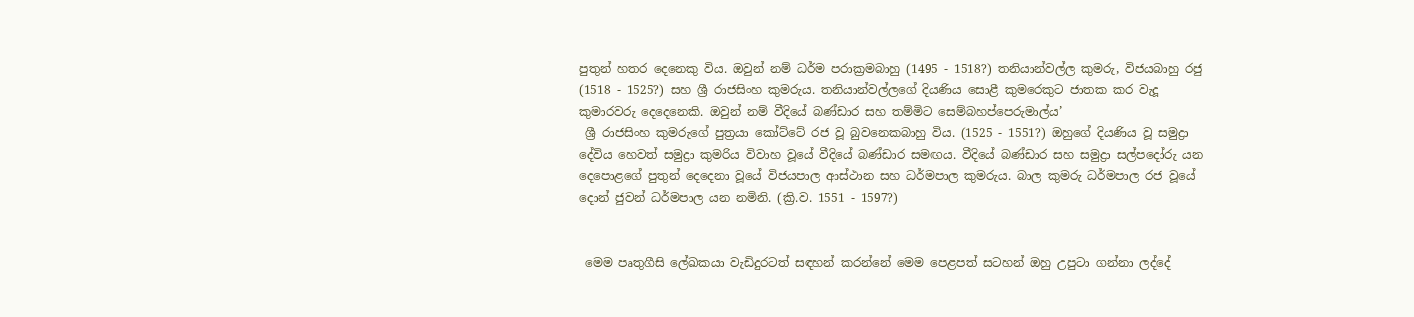පුතුන් හතර දෙනෙකු විය. ඔවුන් නම් ධර්ම පරාක්‍රමබාහු (1495 - 1518?) තනියාන්වල්ල කුමරු, විජයබාහු රජු (1518 - 1525?) සහ ශ්‍රී රාජසිංහ කුමරුය. තනියාන්වල්ලගේ දියණිය සොළී කුමරෙකුට ජාතක කර වැදූ කුමාරවරු දෙදෙනෙකි. ඔවුන් නම් වීදියේ බණ්ඩාර සහ තම්මිට සෙම්බහප්පෙරුමාල්ය’
 ශ්‍රී රාජසිංහ කුමරුගේ පුත්‍රයා කෝට්ටේ රජ වූ බුවනෙකබාහු විය. (1525 - 1551?) ඔහුගේ දියණිය වූ සමුද්‍රා දේවිය හෙවත් සමුද්‍රා කුමරිය විවාහ වූයේ වීදියේ බණ්ඩාර සමඟය. වීදියේ බණ්ඩාර සහ සමුද්‍රා සල්පදෝරු යන දෙපොළගේ පුතුන් දෙදෙනා වූයේ විජයපාල ආස්ථාන සහ ධර්මපාල කුමරුය. බාල කුමරු ධර්මපාල රජ වූයේ දොන් ජුවන් ධර්මපාල යන නමිනි. (ක්‍රි.ව. 1551 - 1597?)


 මෙම පෘතුගීසි ලේඛකයා වැඩිදුරටත් සඳහන් කරන්නේ මෙම පෙළපත් සටහන් ඔහු උපුටා ගන්නා ලද්දේ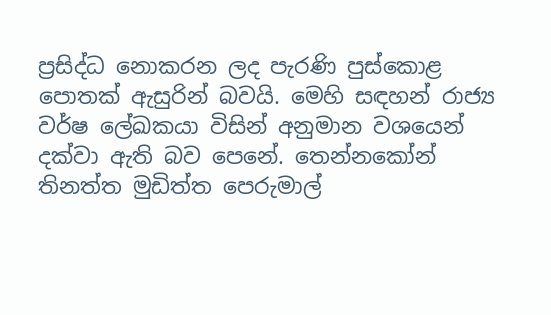ප්‍රසිද්ධ නොකරන ලද පැරණි පුස්කොළ පොතක් ඇසුරින් බවයි. මෙහි සඳහන් රාජ්‍ය වර්ෂ ලේඛකයා විසින් අනුමාන වශයෙන් දක්වා ඇති බව පෙනේ. තෙන්නකෝන් තිනත්ත මුඩිත්ත පෙරුමාල්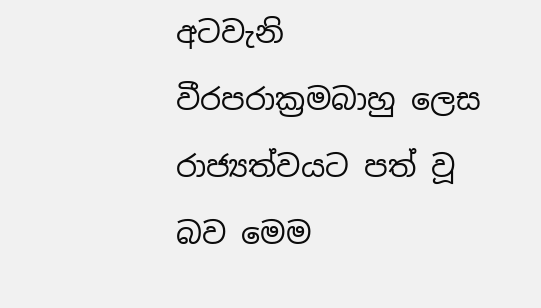අටවැනි වීරපරාක්‍රමබාහු ලෙස රාජ්‍යත්වයට පත් වූ බව මෙම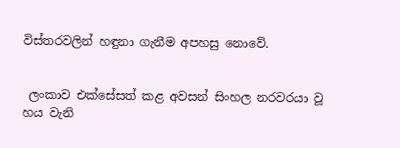විස්තරවලින් හඳුනා ගැනීම අපහසු නොවේ.


 ලංකාව එක්සේසත් කළ අවසන් සිංහල නරවරයා වූ හය වැනි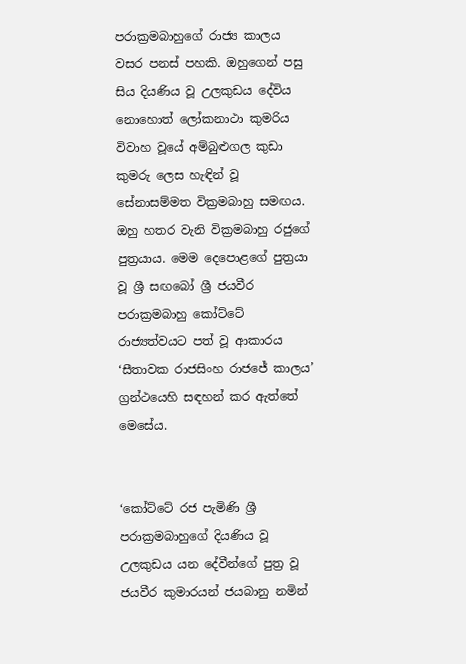පරාක්‍රමබාහුගේ රාජ්‍ය කාලය වසර පනස් පහකි. ඔහුගෙන් පසු සිය දියණිය වූ උලකුඩය දේවිය නොහොත් ලෝකනාථා කුමරිය විවාහ වූයේ අම්බුළුගල කුඩා කුමරු ලෙස හැඳින් වූ සේනාසම්මත වික්‍රමබාහු සමඟය. ඔහු හතර වැනි වික්‍රමබාහු රජුගේ පුත්‍රයාය. මෙම දෙපොළගේ පුත්‍රයා වූ ශ්‍රී සඟබෝ ශ්‍රී ජයවීර පරාක්‍රමබාහු කෝට්ටේ රාජ්‍යත්වයට පත් වූ ආකාරය ‘සීතාවක රාජසිංහ රාජජේ කාලය’ ග්‍රන්ථයෙහි සඳහන් කර ඇත්තේ මෙසේය.


‘කෝට්ටේ රජ පැමිණි ශ්‍රී පරාක්‍රමබාහුගේ දියණිය වූ උලකුඩය යන දේවීන්ගේ පුත්‍ර වූ ජයවීර කුමාරයන් ජයබානු නමින්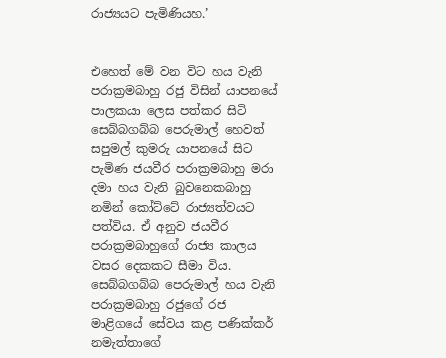රාජ්‍යයට පැමිණියහ.’


එහෙත් මේ වන විට හය වැනි පරාක්‍රමබාහු රජු විසින් යාපනයේ පාලකයා ලෙස පත්කර සිටි සෙබ්බගබ්බ පෙරුමාල් හෙවත් සපුමල් කුමරු යාපනයේ සිට පැමිණ ජයවීර පරාක්‍රමබාහු මරා දමා හය වැනි බුවනෙකබාහු නමින් කෝට්ටේ රාජ්‍යත්වයට පත්විය. ඒ අනුව ජයවීර පරාක්‍රමබාහුගේ රාජ්‍ය කාලය වසර දෙකකට සීමා විය.
සෙබ්බගබ්බ පෙරුමාල් හය වැනි පරාක්‍රමබාහු රජුගේ රජ මාළිගයේ සේවය කළ පණික්කර් නමැත්තාගේ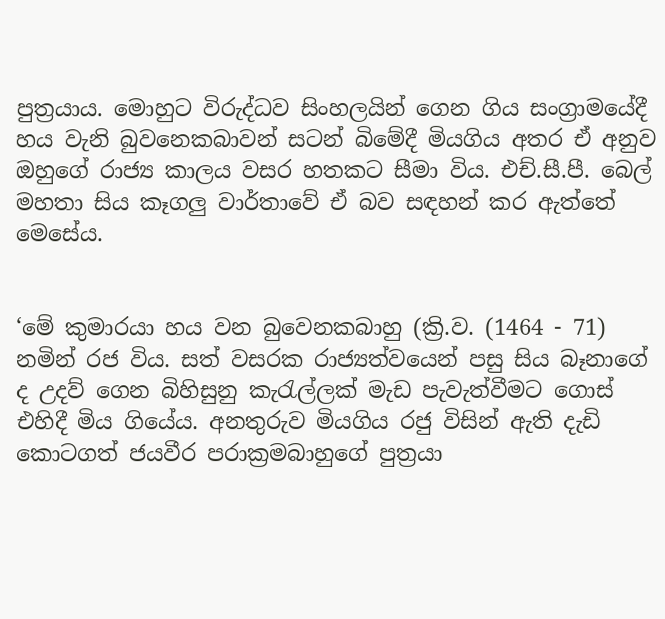පුත්‍රයාය. මොහුට විරුද්ධව සිංහලයින් ගෙන ගිය සංග්‍රාමයේදී හය වැනි බුවනෙකබාවන් සටන් බිමේදී මියගිය අතර ඒ අනුව ඔහුගේ රාජ්‍ය කාලය වසර හතකට සීමා විය. එච්.සී.පී. බෙල් මහතා සිය කෑගලු වාර්තාවේ ඒ බව සඳහන් කර ඇත්තේ මෙසේය.


‘මේ කුමාරයා හය වන බුවෙනකබාහු (ක්‍රි.ව. (1464 - 71) නමින් රජ විය. සත් වසරක රාජ්‍යත්වයෙන් පසු සිය බෑනාගේ ද උදව් ගෙන බිහිසුනු කැරැල්ලක් මැඩ පැවැත්වීමට ගොස් එහිදී මිය ගියේය. අනතුරුව මියගිය රජු විසින් ඇති දැඩි කොටගත් ජයවීර පරාක්‍රමබාහුගේ පුත්‍රයා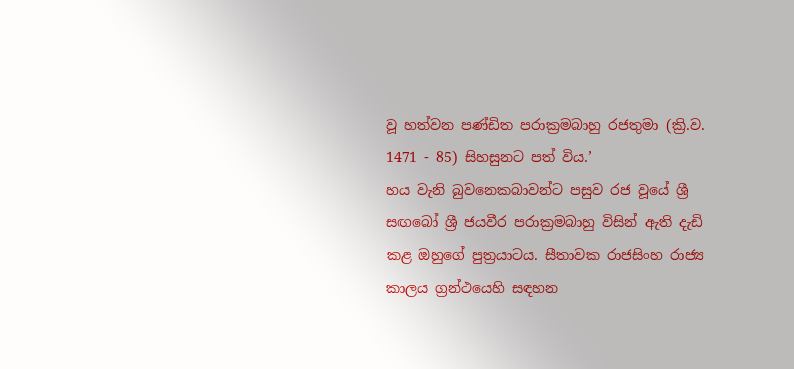වූ හත්වන පණ්ඩිත පරාක්‍රමබාහු රජතුමා (ක්‍රි.ව. 1471 - 85) සිහසුනට පත් විය.’
හය වැනි බුවනෙකබාවන්ට පසුව රජ වූයේ ශ්‍රී සඟබෝ ශ්‍රී ජයවීර පරාක්‍රමබාහු විසින් ඇති දැඩි කළ ඔහුගේ පුත්‍රයාටය. සීතාවක රාජසිංහ රාජ්‍ය කාලය ග්‍රන්ථයෙහි සඳහන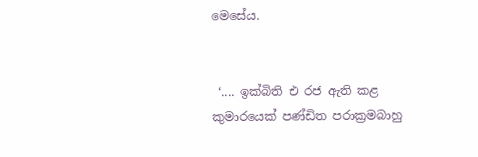මෙසේය.


 ‘.... ඉක්බිති එ රජ ඇති කළ කුමාරයෙක් පණ්ඩිත පරාක්‍රමබාහු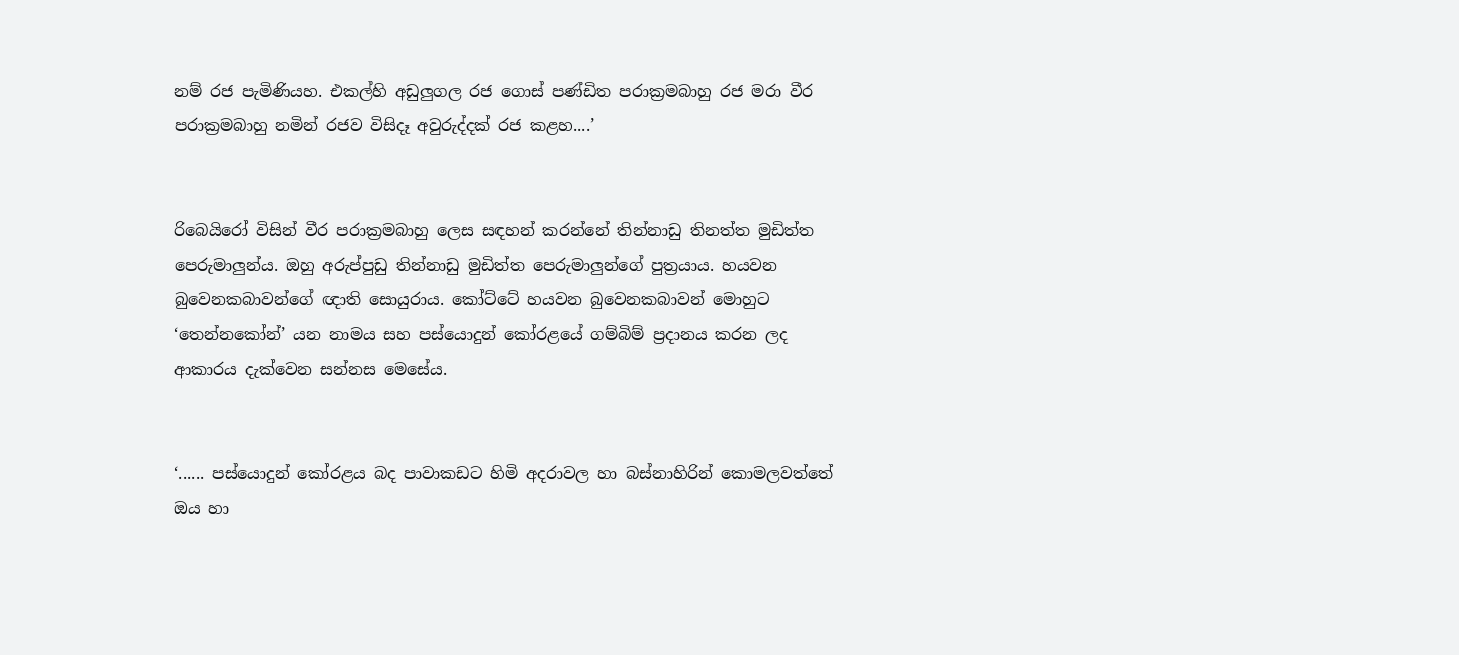නම් රජ පැමිණියහ. එකල්හි අඩුලුගල රජ ගොස් පණ්ඩිත පරාක්‍රමබාහු රජ මරා වීර පරාක්‍රමබාහු නමින් රජව විසිද‌ෑ අවුරුද්දක් රජ කළහ....’


රිබෙයිරෝ විසින් වීර පරාක්‍රමබාහු ලෙස සඳහන් කරන්නේ තින්නාඩු තිනත්ත මුඩිත්ත පෙරුමාලුන්ය. ඔහු අරුප්පුඩු තින්නාඩු මුඩිත්ත පෙරුමාලුන්ගේ පුත්‍රයාය. හයවන බුවෙනකබාවන්ගේ ඥ‌ාති සොයුරාය. කෝට්ටේ හයවන බුවෙනකබාවන් මොහුට ‘තෙන්නකෝන්’ යන නාමය සහ පස්යොදුන් කෝරළයේ ගම්බිම් ප්‍රද‌ානය කරන ලද ආකාරය දැක්වෙන සන්නස මෙසේය.


‘...... පස්යොදුන් කෝරළය බද පාවාකඩට හිමි අදරාවල හා බස්නාහිරින් කොමලවත්තේ ඔය හා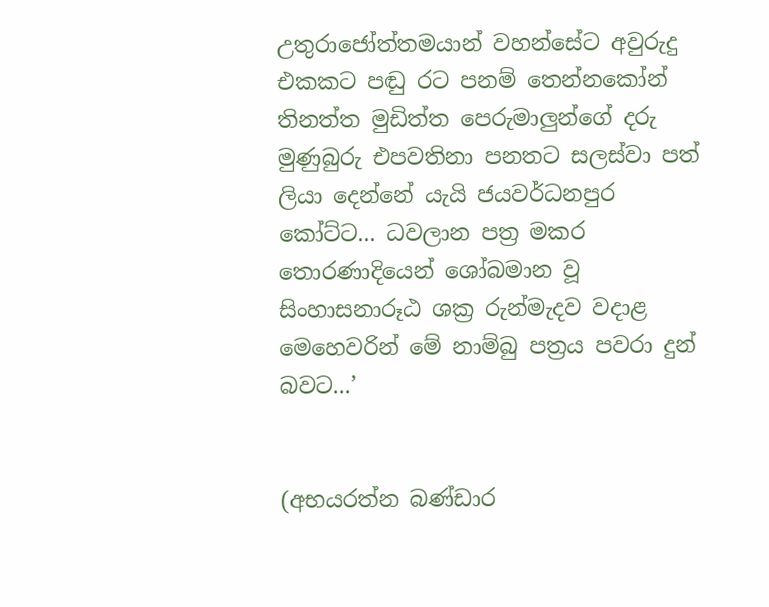උතුරාජෝත්තමයාන් වහන්සේට අවුරුදු එකකට පඬු රට පනම් තෙන්නකෝන් තිනත්ත මුඩිත්ත පෙරුමාලුන්ගේ දරු මුණුබුරු එපවතිනා පනතට සලස්වා පත් ලියා දෙන්නේ යැයි ජයවර්ධනපුර කෝට්ට... ධවලාන පත්‍ර මකර තොරණාදියෙන් ශෝබමාන වූ සිංහාසනාරූඨ ශක්‍ර රුන්මැදව වද‌ාළ මෙහෙවරින් මේ නාම්බු පත්‍රය පවරා දුන් බවට...’


(අභයරත්න බණ්ඩාර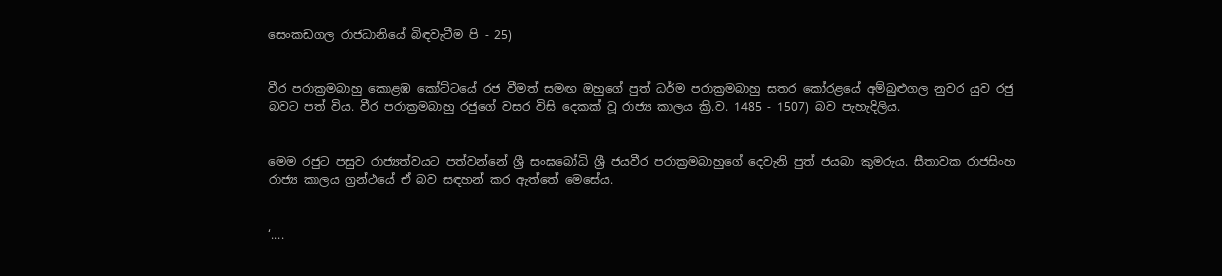සෙංකඩගල රාජධානියේ බිඳවැටීම පි - 25)


වීර පරාක්‍රමබාහු කොළඹ කෝට්ටයේ රජ වීමත් සමඟ ඔහුගේ පුත් ධර්ම පරාක්‍රමබාහු සතර කෝරළයේ අම්බුළුගල නුවර යුව රජු බවට පත් විය. වීර පරාක්‍රමබාහු රජුගේ වසර විසි දෙකක් වූ රාජ්‍ය කාලය ක්‍රි.ව. 1485 - 1507) බව පැහැදිලිය.


මෙම රජුට පසුව රාජ්‍යත්වයට පත්වන්නේ ශ්‍රී සංඝබෝධි ශ්‍රී ජයවීර පරාක්‍රමබාහුගේ දෙවැනි පුත් ජයබා කුමරුය. සීතාවක රාජසිංහ රාජ්‍ය කාලය ග්‍රන්ථයේ ඒ බව සඳහන් කර ඇත්තේ මෙසේය.


‘....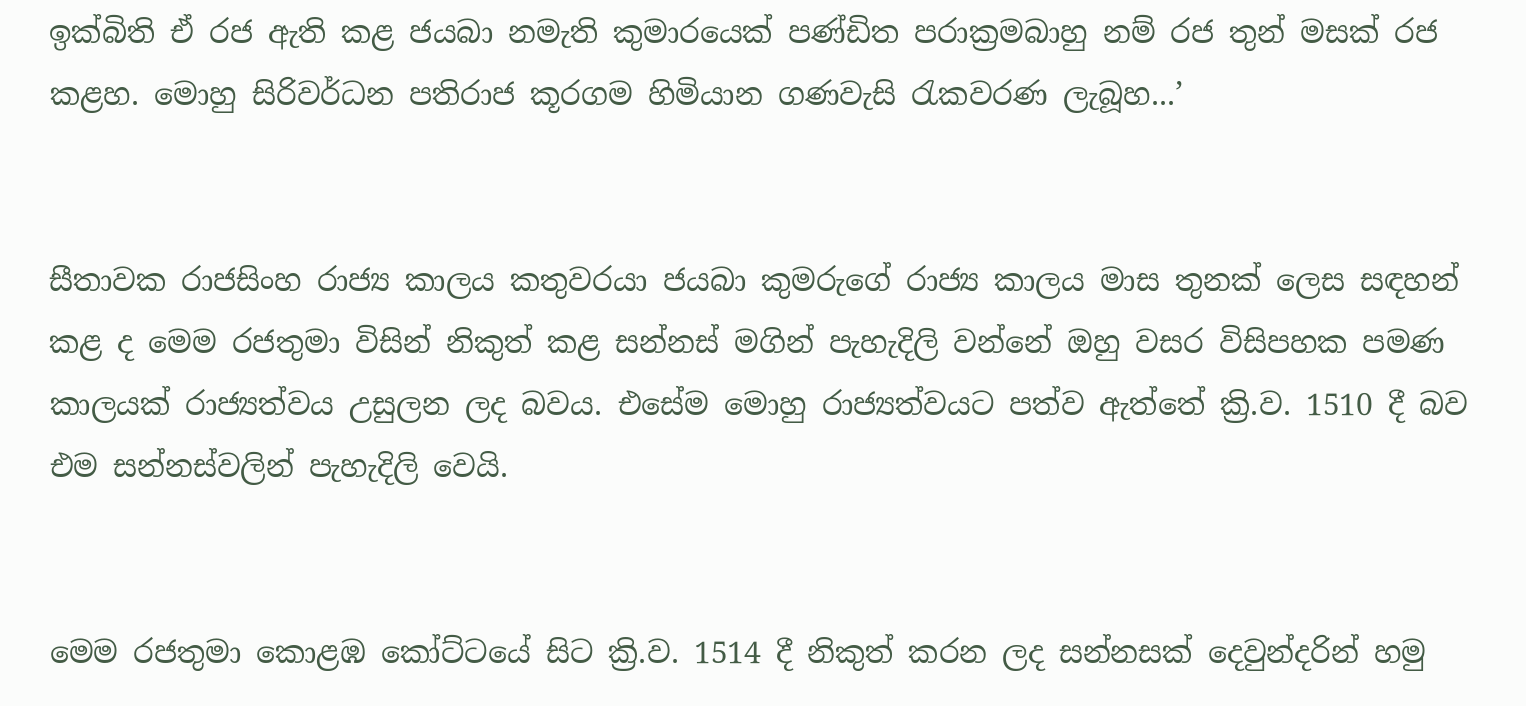ඉක්බිති ඒ රජ ඇති කළ ජයබා නමැති කුමාරයෙක් පණ්ඩිත පරාක්‍රමබාහු නම් රජ තුන් මසක් රජ කළහ. මොහු සිරිවර්ධන පතිරාජ කූරගම හිමියාන ගණවැසි රැකවරණ ලැබූහ...’


සීතාවක රාජසිංහ රාජ්‍ය කාලය කතුවරයා ජයබා කුමරුගේ රාජ්‍ය කාලය මාස තුනක් ලෙස සඳහන් කළ ද මෙම රජතුමා විසින් නිකුත් කළ සන්නස් මගින් පැහැදිලි වන්නේ ඔහු වසර විසිපහක පමණ කාලයක් රාජ්‍යත්වය උසුලන ලද බවය. එසේම මොහු රාජ්‍යත්වයට පත්ව ඇත්තේ ක්‍රි.ව. 1510 දී බව එම සන්නස්වලින් පැහැදිලි වෙයි.


මෙම රජතුමා කොළඹ කෝට්ටයේ සිට ක්‍රි.ව. 1514 දී නිකුත් කරන ලද සන්නසක් දෙවුන්දරින් හමු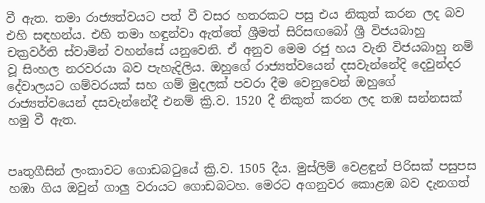වී ඇත. තමා රාජ්‍යත්වයට පත් වී වසර හතරකට පසු එය නිකුත් කරන ලද බව එහි සඳහන්ය. එහි තමා හඳුන්වා ඇත්තේ ශ්‍රීමත් සිරිසඟබෝ ශ්‍රී විජයබාහු චක්‍රවර්ති ස්වාමින් වහන්සේ යනුවෙනි. ඒ අනුව මෙම රජු හය වැනි විජයබාහු නම් වූ සිංහල නරවරයා බව පැහැදිලිය. ඔහුගේ රාජ්‍යත්වයෙන් දසවැන්නේදි දෙවුන්දර දේවාලයට ගම්වරයක් සහ ගම් මුදලක් පවරා දීම වෙනුවෙන් ඔහුගේ රාජ්‍යත්වයෙන් දසවැන්නේදී එනම් ක්‍රි.ව. 1520 දී නිකුත් කරන ලද තඹ සන්නසක් හමු වී ඇත.


පෘතුගීසින් ලංකාවට ගොඩබටුයේ ක්‍රි.ව. 1505 දීය. මුස්ලිම් වෙළඳුන් පිරිසක් පසුපස හඹා ගිය ඔවුන් ගාලු වරායට ගොඩබටහ. මෙරට අගනුවර කොළඹ බව දැනගත්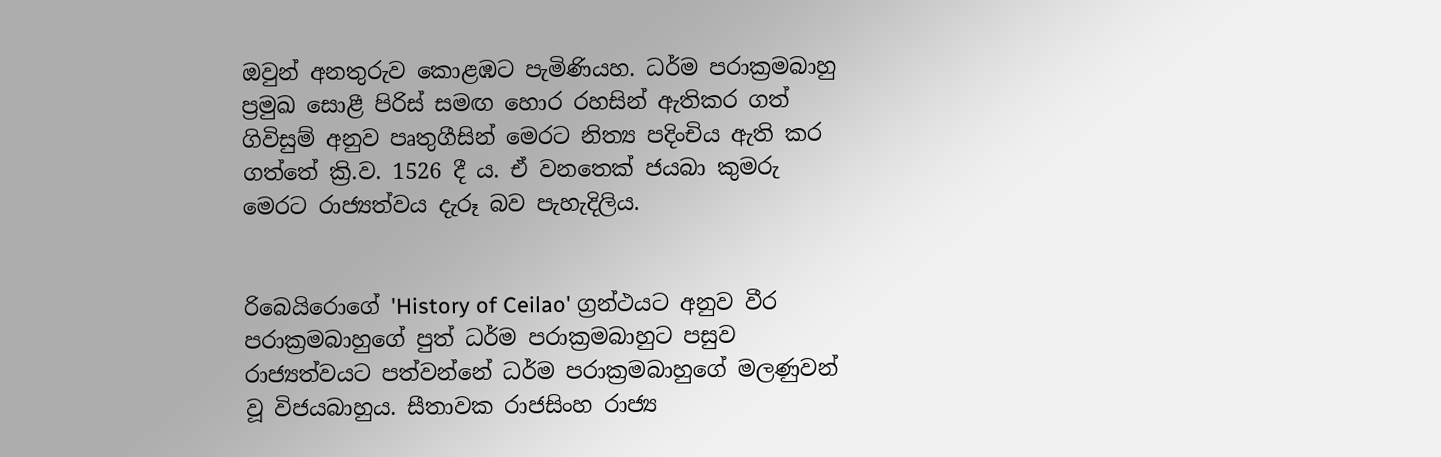ඔවුන් අනතුරුව කොළඹට පැමිණියහ. ධර්ම පරාක්‍රමබාහු ප්‍රමුඛ සොළී පිරිස් සමඟ හොර රහසින් ඇතිකර ගත් ගිවිසුම් අනුව පෘතුගීසින් මෙරට නිත්‍ය පදිංචිය ඇති කර ගත්තේ ක්‍රි.ව. 1526 දී ය. ඒ වනතෙක් ජයබා කුමරු මෙරට රාජ්‍යත්වය දැරූ බව පැහැදිලිය.


රිබෙයිරොගේ 'History of Ceilao' ග්‍රන්ථයට අනුව වීර පරාක්‍රමබාහුගේ පුත් ධර්ම පරාක්‍රමබාහුට පසුව රාජ්‍යත්වයට පත්වන්නේ ධර්ම පරාක්‍රමබාහුගේ මලණුවන් වූ විජයබාහුය. සීතාවක රාජසිංහ රාජ්‍ය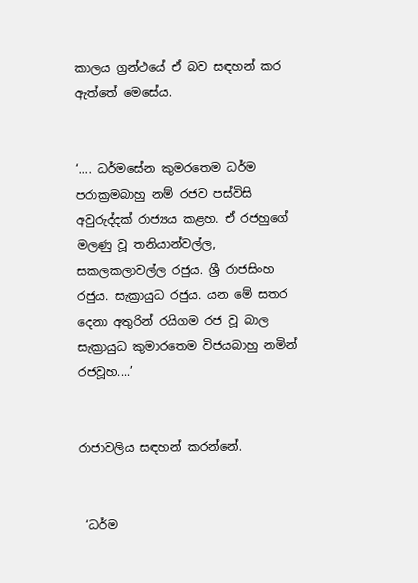කාලය ග්‍රන්ථයේ ඒ බව සඳහන් කර ඇත්තේ මෙසේය.


‘.... ධර්මසේන කුමරතෙම ධර්ම පරාක්‍රමබාහු නම් රජව පස්විසි අවුරුද්දක් රාජ්‍යය කළහ. ඒ රජහුගේ මලණු වූ තනියාන්වල්ල, සකලකලාවල්ල රජුය. ශ්‍රී රාජසිංහ රජුය. සැක්‍රායුධ රජුය. යන මේ සතර දෙනා අතුරින් රයිගම රජ වූ බාල සැක්‍රායුධ කුමාරතෙම විජයබාහු නමින් රජවූහ....’


රාජාවලිය සඳහන් කරන්නේ.


 ‘ධර්ම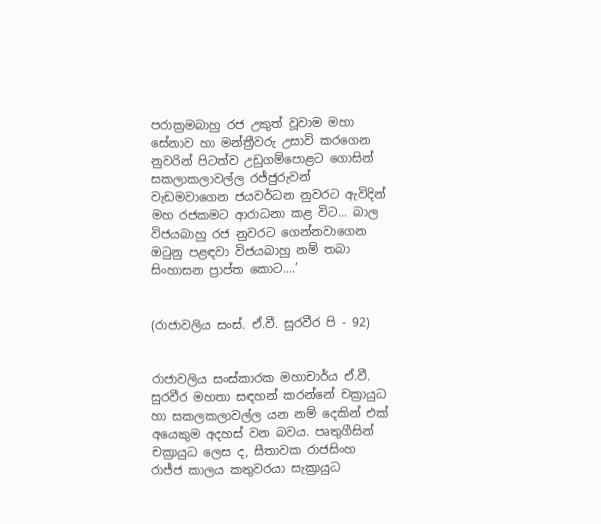පරාක්‍රමබාහු රජ උකුත් වූවාම මහා සේනාව හා මන්ත්‍රීවරු උසාවි කරගෙන නුවරින් පිටත්ව උඩුගම්පොළට ගොසින් සකලාකලාවල්ල රජ්ජුරුවන් වැඩමවාගෙන ජයවර්ධන නුවරට ඇවිදින් මහ රජකමට ආරාධනා කළ විට... බාල විජයබාහු රජ නුවරට ගෙන්නවාගෙන ඔටුනු පළඳවා විජයබාහු නම් තබා සිංහාසන ප්‍රාප්ත කොට....’


(රාජාවලිය සංස්. ඒ.වී. සුරවීර පි - 92)


රාජාවලිය සංස්කාරක මහාචාර්ය ඒ.වී. සුරවීර මහතා සඳහන් කරන්නේ චක්‍රායුධ හා සකලකලාවල්ල යන නම් දෙකින් එක් අයෙකුම අදහස් වන බවය. පෘතුගීසින් චක්‍රායුධ ලෙස ද, සීතාවක රාජසිංහ රාජ්ජ කාලය කතුවරයා සැක්‍රායුධ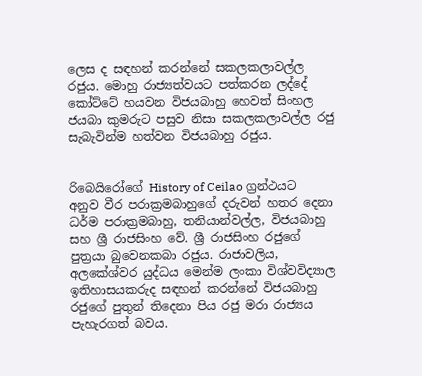ලෙස ද සඳහන් කරන්නේ සකලකලාවල්ල රජුය. මොහු රාජ්‍යත්වයට පත්කරන ලද්දේ කෝට්ටේ හයවන විජයබාහු හෙවත් සිංහල ජයබා කුමරුට පසුව නිසා සකලකලාවල්ල රජු සැබැවින්ම හත්වන විජයබාහු රජුය.


රිබෙයිරෝගේ History of Ceilao ග්‍රන්ථයට අනුව වීර පරාක්‍රමබාහුගේ දරුවන් හතර දෙනා ධර්ම පරාක්‍රමබාහු, තනියාන්වල්ල, විජයබාහු සහ ශ්‍රී රාජසිංහ වේ. ශ්‍රී රාජසිංහ රජුගේ පුත්‍රයා බුවෙනකබා රජුය. රාජාවලිය, අලකේශ්වර යුද්ධය මෙන්ම ලංකා විශ්වවිද්‍යාල ඉතිහාසයකරුද සඳහන් කරන්නේ විජයබාහු රජුගේ පුතුන් තිදෙනා පිය රජු මරා රාජ්‍යය පැහැරගත් බවය.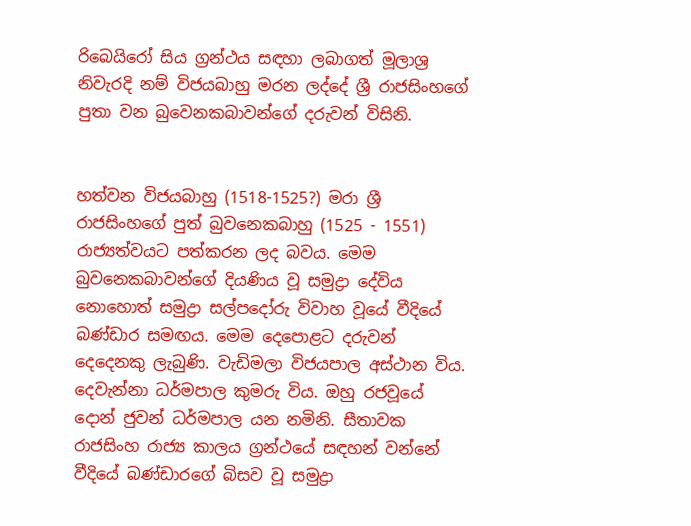රිබෙයිරෝ සිය ග්‍රන්ථය සඳහා ලබාගත් මූලාශ්‍ර නිවැරදි නම් විජයබාහු මරන ලද්දේ ශ්‍රී රාජසිංහගේ පුතා වන බුවෙනකබාවන්ගේ දරුවන් විසිනි.


හත්වන විජයබාහු (1518-1525?) මරා ශ්‍රී රාජසිංහගේ පුත් බුවනෙකබාහු (1525 - 1551) රාජ්‍යත්වයට පත්කරන ලද බවය. මෙම බුවනෙකබාවන්ගේ දියණිය වූ සමුද්‍රා දේවිය නොහොත් සමුද්‍රා සල්පදෝරු විවාහ වූයේ වීදියේ බණ්ඩාර සමඟය. මෙම දෙපොළට දරුවන් දෙදෙනකු ලැබුණි. වැඩිමලා විජයපාල අස්ථාන විය. දෙවැන්නා ධර්මපාල කුමරු විය. ඔහු රජවූයේ දොන් ජුවන් ධර්මපාල යන නමිනි. සීතාවක රාජසිංහ රාජ්‍ය කාලය ග්‍රන්ථයේ සඳහන් වන්නේ වීදියේ බණ්ඩාරගේ බිසව වූ සමුද්‍රා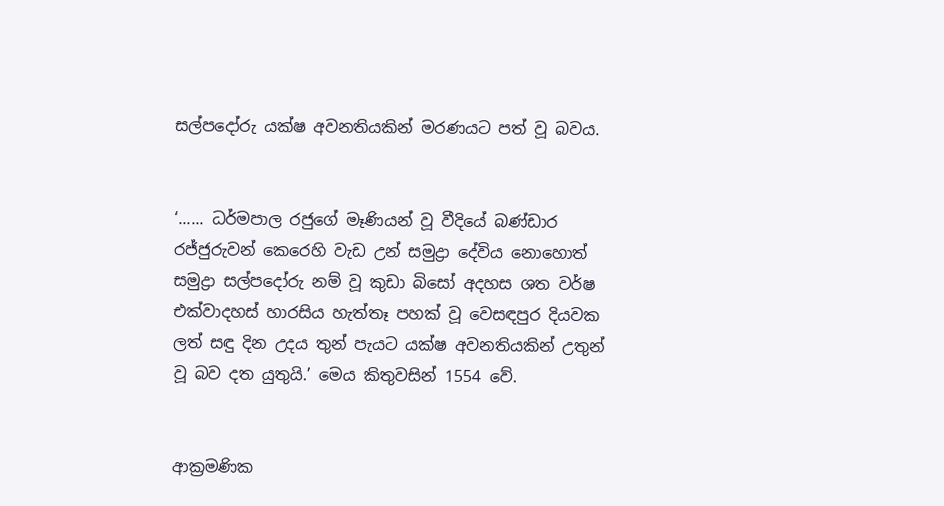සල්පදෝරු යක්ෂ අවනතියකින් මරණයට පත් වූ බවය.


‘...... ධර්මපාල රජුගේ මෑණියන් වූ වීදියේ බණ්ඩාර රජ්ජුරුවන් කෙරෙහි වැඩ උන් සමුද්‍රා දේවිය නොහොත් සමුද්‍රා සල්පදෝරු නම් වූ කුඩා බිසෝ අදහස ශත වර්ෂ එක්වාදහස් හාරසිය හැත්තෑ පහක් වූ වෙසඳපුර දියවක ලත් සඳු දින උදය තුන් පැයට යක්ෂ අවනතියකින් උතුන් වූ බව දත යුතුයි.’ මෙය කිතුවසින් 1554 වේ.


ආක්‍රමණික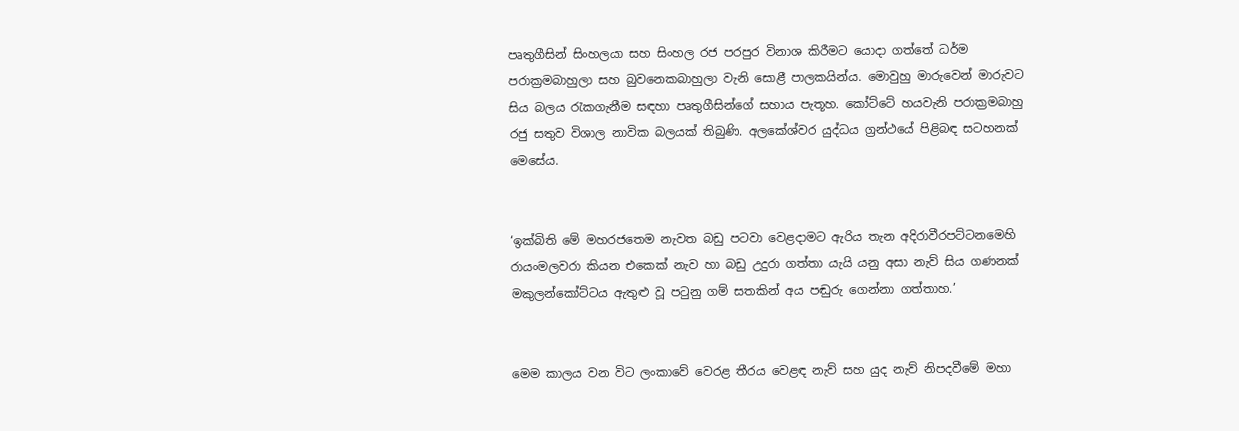පෘතුගීසින් සිංහලයා සහ සිංහල රජ පරපුර විනාශ කිරීමට යොද‌ා ගත්තේ ධර්ම පරාක්‍රමබාහුලා සහ බුවනෙකබාහුලා වැනි සොළී පාලකයින්ය. මොවුහු මාරුවෙන් මාරුවට සිය බලය රැකගැනීම සඳහා පෘතුගීසින්ගේ සහාය පැතූහ. කෝට්ටේ හයවැනි පරාක්‍රමබාහු රජු සතුව විශාල නාවික බලයක් තිබුණි. අලකේශ්වර යුද්ධය ග්‍රන්ථයේ පිළිබඳ සටහනක් මෙසේය.


‘ඉක්බිති මේ මහරජතෙම නැවත බඩු පටවා වෙළද‌ාමට ඇරිය තැන අදිරාවීරපට්ටනමෙහි රායංමලවරා කියන එකෙක් නැව හා බඩු උදුරා ගත්තා යැයි යනු අසා නැව් සිය ගණනක් මකුලන්කෝට්ටය ඇතුළු වූ පටුනු ගම් සතකින් අය පඬුරු ගෙන්නා ගත්තාහ.’


මෙම කාලය වන විට ලංකාවේ වෙරළ තීරය වෙළඳ නැව් සහ යුද නැව් නිපදවීමේ මහා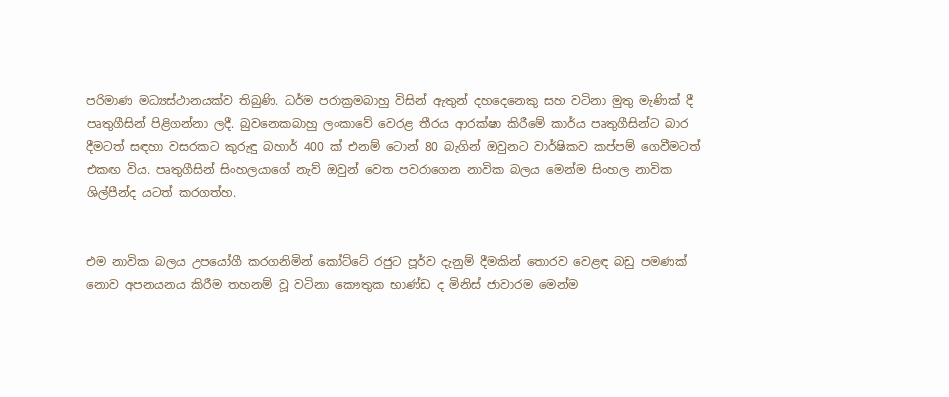පරිමාණ මධ්‍යස්ථානයක්ව තිබුණි. ධර්ම පරාක්‍රමබාහු විසින් ඇතුන් දහදෙනෙකු සහ වටිනා මුතු මැණික් දී පෘතුගීසින් පිළිගන්නා ලදී. බුවනෙකබාහු ලංකාවේ වෙරළ තීරය ආරක්ෂා කිරීමේ කාර්ය පෘතුගීසින්ට බාර දීමටත් සඳහා වසරකට කුරුඳු බහාර් 400 ක් එනම් ටොන් 80 බැගින් ඔවුනට වාර්ෂිකව කප්පම් ගෙවීමටත් එකඟ විය. පෘතුගීසින් සිංහලයාගේ නැව් ඔවුන් වෙත පවරාගෙන නාවික බලය මෙන්ම සිංහල නාවික ශිල්පීන්ද යටත් කරගත්හ.


එම නාවික බලය උපයෝගී කරගනිමින් කෝට්ටේ රජුට පූර්ව දැනුම් දීමකින් තොරව වෙළඳ බඩු පමණක් නොව අපනයනය කිරීම තහනම් වූ වටිනා කෞතුක භාණ්ඩ ද මිනිස් ජාවාරම මෙන්ම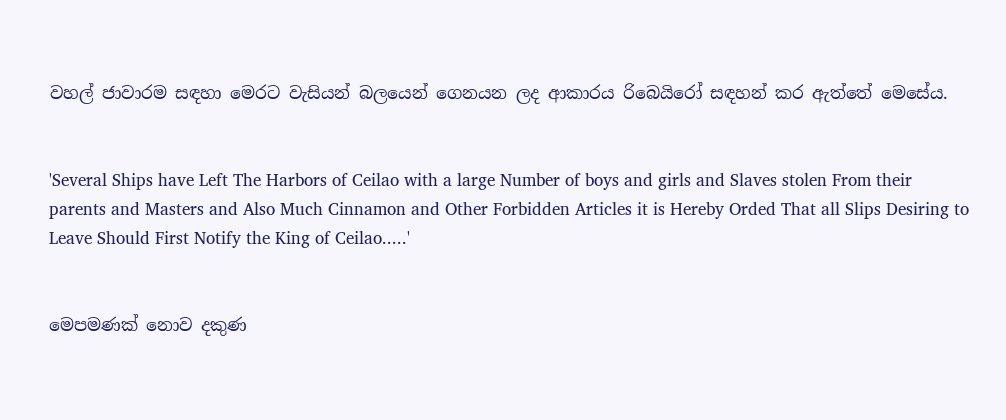වහල් ජාවාරම සඳහා මෙරට වැසියන් බලයෙන් ගෙනයන ලද ආකාරය රිබෙයිරෝ සඳහන් කර ඇත්තේ මෙසේය.


'Several Ships have Left The Harbors of Ceilao with a large Number of boys and girls and Slaves stolen From their parents and Masters and Also Much Cinnamon and Other Forbidden Articles it is Hereby Orded That all Slips Desiring to Leave Should First Notify the King of Ceilao.....'


මෙපමණක් නොව දකුණ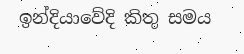ඉන්දියාවේදි කිතු සමය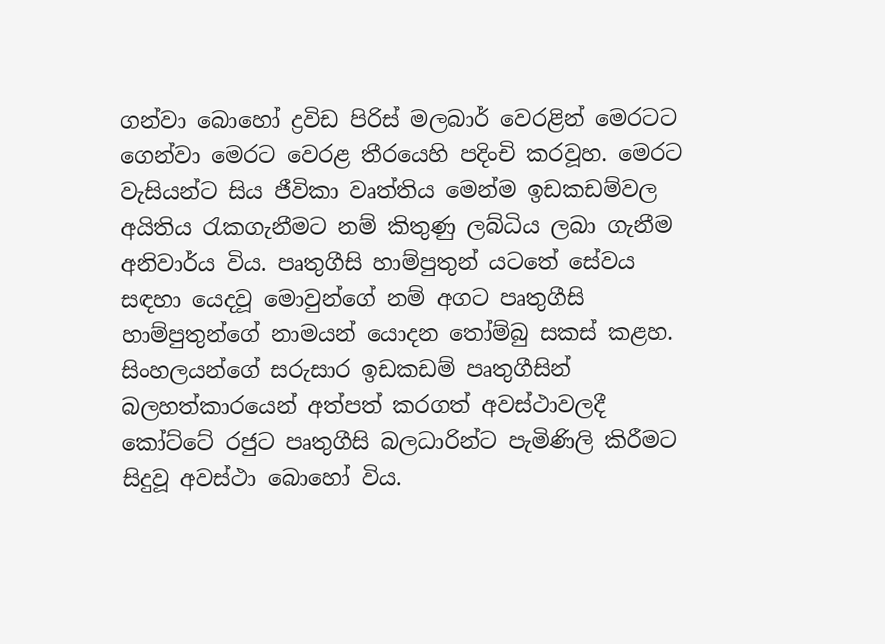ගන්වා බොහෝ ද්‍රවිඩ පිරිස් මලබාර් වෙරළින් මෙරටට ගෙන්වා මෙරට වෙරළ තීරයෙහි පදිංචි කරවූහ. මෙරට වැසියන්ට සිය ජීවිකා වෘත්තිය මෙන්ම ඉඩකඩම්වල අයිතිය රැකගැනීමට නම් කිතුණු ලබ්ධිය ලබා ගැනීම අනිවාර්ය විය. පෘතුගීසි හාම්පුතුන් යටතේ සේවය සඳහා යෙදවූ මොවුන්ගේ නම් අගට පෘතුගීසි හාම්පුතුන්ගේ නාමයන් යොදන තෝම්බු සකස් කළහ. සිංහලයන්ගේ සරුසාර ඉඩකඩම් පෘතුගීසින් බලහත්කාරයෙන් අත්පත් කරගත් අවස්ථාවලදී කෝට්ටේ රජුට පෘතුගීසි බලධාරින්ට පැමිණිලි කිරීමට සිදුවූ අවස්ථා බොහෝ විය.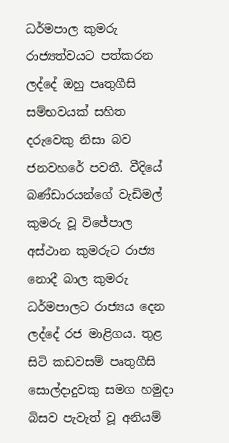ධර්මපාල කුමරු රාජ්‍යත්වයට පත්කරන ලද්දේ ඔහු පෘතුගීසි සම්භවයක් සහිත දරුවෙකු නිසා බව ජනවහරේ පවතී. වීදියේ බණ්ඩාරයන්ගේ වැඩිමල් කුමරු වූ විජේපාල අස්ථාන කුමරුට රාජ්‍ය නොදී බාල කුමරු ධර්මපාලට රාජ්‍යය දෙන ලද්දේ රජ මාළිගය. තුළ සිටි කඩවසම් පෘතුගීසි සොල්ද‌ාදුවකු සමග හමුද‌ා බිසව පැවැත් වූ අනියම්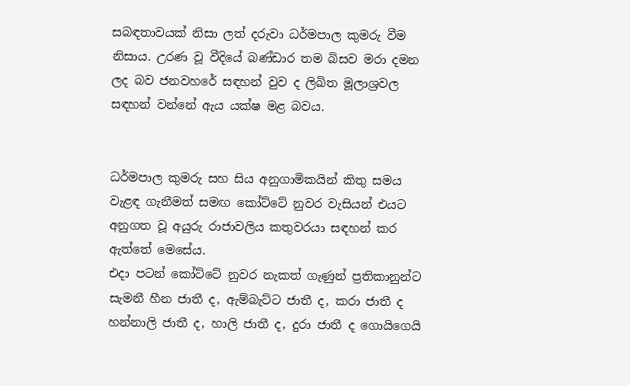සබඳතාවයක් නිසා ලත් දරුවා ධර්මපාල කුමරු වීම නිසාය. උරණ වූ වීදියේ බණ්ඩාර තම බිසව මරා දමන ලද බව ජනවහරේ සඳහන් වුව ද ලිඛිත මූලාශ්‍රවල සඳහන් වන්නේ ඇය යක්ෂ මළ බවය.


ධර්මපාල කුමරු සහ සිය අනුගාමිකයින් කිතු සමය වැළඳ ගැනීමත් සමඟ කෝට්ටේ නුවර වැසියන් එයට අනුගත වූ අයුරු රාජාවලිය කතුවරයා සඳහන් කර ඇත්තේ මෙසේය.
එද‌ා පටන් කෝට්ටේ නුවර නැකත් ගැණුන් ප්‍රතිකානුන්ට සැමනී හීන ජාතී ද, ඇම්බැට්ට ජාතී ද, කරා ජාතී ද හන්නාලි ජාතී ද, හාලි ජාතී ද, දුරා ජාතී ද ගොයිගෙයි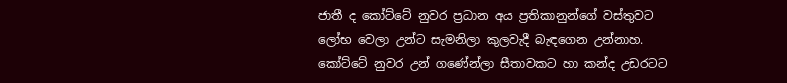ජාතී ද කෝට්ටේ නුවර ප්‍රධාන අය ප්‍රතිකානුන්ගේ වස්තුවට ලෝභ වෙලා උන්ට සැමනිලා කුලවැදී බැඳගෙන උන්නාහ. කෝට්ටේ නුවර උන් ගණේන්ලා සීතාවකට හා කන්ද උඩරටට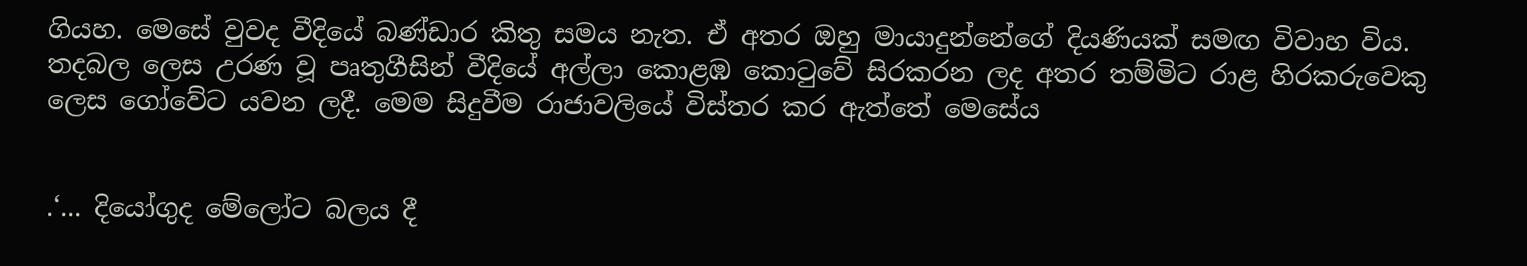ගියහ. මෙසේ වුවද වීදියේ බණ්ඩාර කිතු සමය නැත. ඒ අතර ඔහු මායාදුන්නේගේ දියණියක් සමඟ විවාහ විය. තදබල ලෙස උරණ වූ පෘතුගීසින් වීදියේ අල්ලා කොළඹ කොටුවේ සිරකරන ලද අතර තම්මිට රාළ හිරකරුවෙකු ලෙස ගෝවේට යවන ලදී. මෙම සිදුවීම රාජාවලියේ විස්තර කර ඇත්තේ මෙසේය


.‘... දියෝගුද මේලෝට බලය දී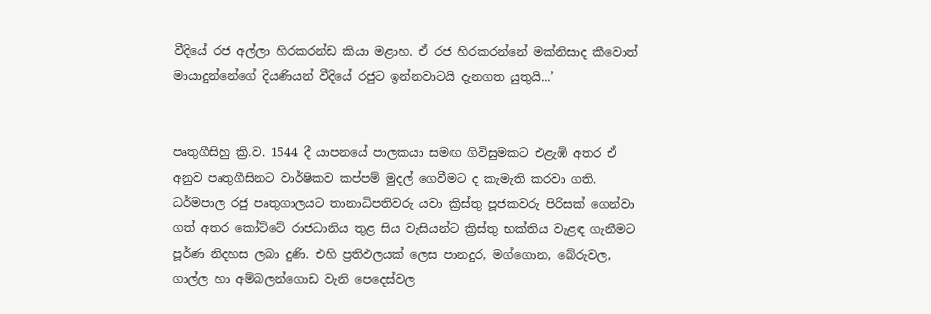වීදියේ රජ අල්ලා හිරකරන්ඩ කියා මළාහ. ඒ රජ හිරකරන්නේ මක්නිසාද කීවොත් මායාදුන්නේගේ දියණියන් වීදියේ රජුට ඉන්නවාටයි දැනගත යුතුයි...’


පෘතුගීසිහු ක්‍රි.ව. 1544 දී යාපනයේ පාලකයා සමඟ ගිවිසුමකට එළැඹි අතර ඒ අනුව පෘතුගීසිනට වාර්ෂිකව කප්පම් මුදල් ගෙවීමට ද කැමැති කරවා ගති. ධර්මපාල රජු පෘතුගාලයට තානාධිපතිවරු යවා ක්‍රිස්තු පූජකවරු පිරිසක් ගෙන්වා ගත් අතර කෝට්ටේ රාජධානිය තුළ සිය වැසියන්ට ක්‍රිස්තු භක්තිය වැළඳ ගැනීමට පූර්ණ නිදහස ලබා දුණි. එහි ප්‍රතිඵලයක් ලෙස පානදුර, මග්ගොන, බේරුවල, ගාල්ල හා අම්බලන්ගොඩ වැනි පෙදෙස්වල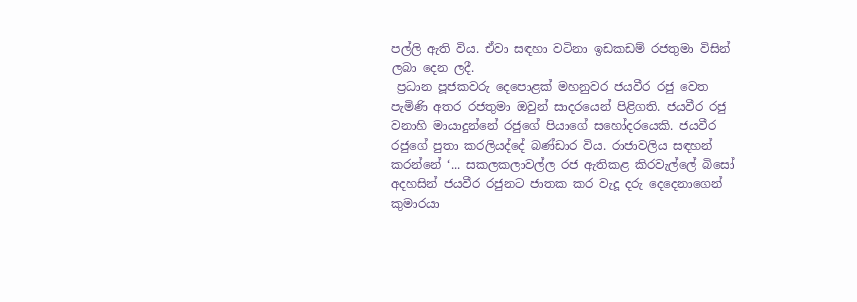පල්ලි ඇති විය. ඒවා සඳහා වටිනා ඉඩකඩම් රජතුමා විසින් ලබා දෙන ලදී.
 ප්‍රධාන පූජකවරු දෙපොළක් මහනුවර ජයවීර රජු වෙත පැමිණි අතර රජතුමා ඔවුන් සාදරයෙන් පිළිගති. ජයවීර රජු වනාහි මායාදුන්නේ රජුගේ පියාගේ සහෝදරයෙකි. ජයවීර රජුගේ පුතා කරලියද්දේ බණ්ඩාර විය. රාජාවලිය සඳහන් කරන්නේ ‘... සකලකලාවල්ල රජ ඇතිකළ කිරවැල්ලේ බිසෝ අදහසින් ජයවීර රජුනට ජාතක කර වැදූ දරු දෙදෙනාගෙන් කුමාරයා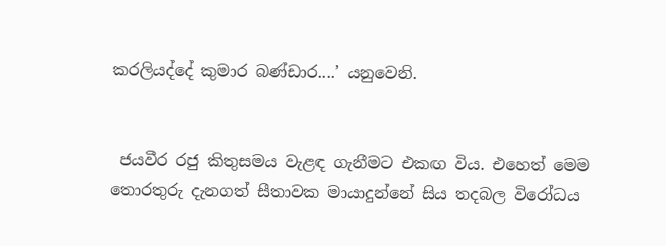කරලියද්දේ කුමාර බණ්ඩාර....’ යනුවෙනි.


 ජයවීර රජු කිතුසමය වැළඳ ගැනීමට එකඟ විය. එහෙත් මෙම තොරතුරු දැනගත් සීතාවක මායාදුන්නේ සිය තදබල විරෝධය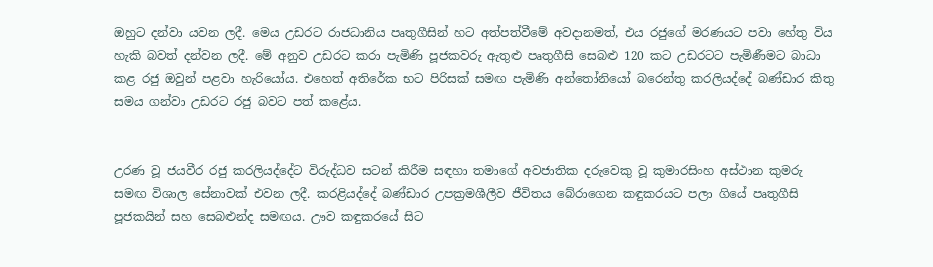ඔහුට දන්වා යවන ලදී. මෙය උඩරට රාජධානිය පෘතුගීසින් හට අත්පත්වීමේ අවද‌ානමත්, එය රජුගේ මරණයට පවා හේතු විය හැකි බවත් දන්වන ලදී. මේ අනුව උඩරට කරා පැමිණි පූජකවරු ඇතුළු පෘතුගීසි සෙබළු 120 කට උඩරටට පැමිණීමට බාධා කළ රජු ඔවුන් පළවා හැරියෝය. එහෙත් අතිරේක භට පිරිසක් සමඟ පැමිණි අන්තෝනියෝ බරෙන්තු කරලියද්දේ බණ්ඩාර කිතු සමය ගන්වා උඩරට රජු බවට පත් කළේය.


උරණ වූ ජයවීර රජු කරලියද්දේට විරුද්ධව සටන් කිරීම සඳහා තමාගේ අවජාතික දරුවෙකු වූ කුමාරසිංහ අස්ථාන කුමරු සමඟ විශාල සේනාවක් එවන ලදී. කරළියද්දේ බණ්ඩාර උපක්‍රමශීලීව ජීවිතය බේරාගෙන කඳුකරයට පලා ගියේ පෘතුගීසි පූජකයින් සහ සෙබළුන්ද සමඟය. ඌව කඳුකරයේ සිට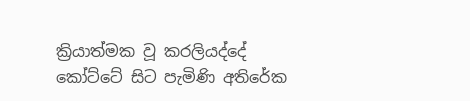ක්‍රියාත්මක වූ කරලියද්දේ කෝට්ටේ සිට පැමිණි අතිරේක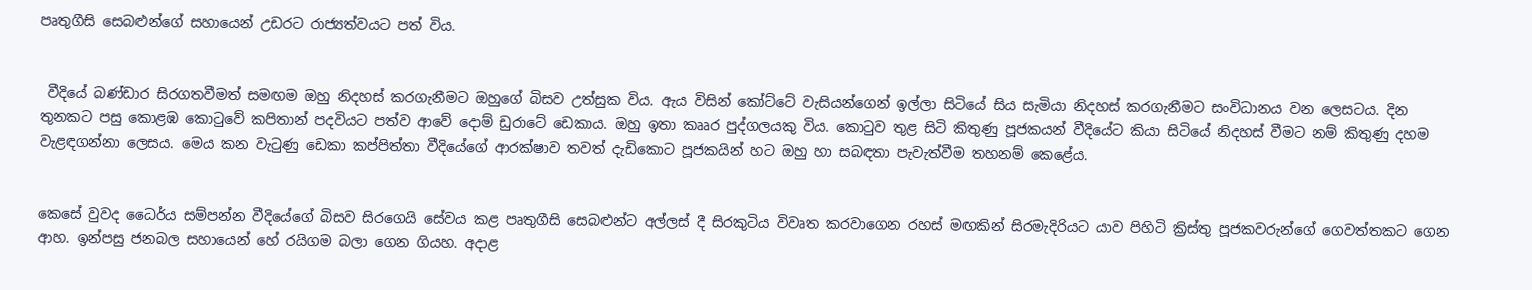පෘතුගීසි සෙබළුන්ගේ සහායෙන් උඩරට රාජ්‍යත්වයට පත් විය.


 වීදියේ බණ්ඩාර සිරගතවීමත් සමඟම ඔහු නිදහස් කරගැනීමට ඔහුගේ බිසව උත්සුක විය. ඇය විසින් කෝට්ටේ වැසියන්ගෙන් ඉල්ලා සිටියේ සිය සැමියා නිදහස් කරගැනීමට සංවිධානය වන ලෙසටය. දින තුනකට පසු කොළඹ කොටුවේ කපිතාන් පදවියට පත්ව ආවේ දොම් ඩුරාටේ ඩෙකාය. ඔහු ඉතා කෲර පුද්ගලයකු විය. කොටුව තුළ සිටි කිතුණු පූජකයන් වීදියේට කියා සිටියේ නිදහස් වීමට නම් කිතුණු දහම වැළඳගන්නා ලෙසය. මෙය කන වැටුණු ඩෙකා කප්පිත්තා වීදියේගේ ආරක්ෂාව තවත් දැඩිකොට පූජකයින් හට ඔහු හා සබඳතා පැවැත්වීම තහනම් කෙළේය.


කෙසේ වුවද ධෛර්ය සම්පන්න වීදියේගේ බිසව සිරගෙයි සේවය කළ පෘතුගීසි සෙබළුන්ට අල්ලස් දී සිරකුටිය විවෘත කරවාගෙන රහස් මඟකින් සිරමැදිරියට යාව පිහිටි ක්‍රිස්තු පූජකවරුන්ගේ ගෙවත්තකට ගෙන ආහ. ඉන්පසු ජනබල සහායෙන් හේ රයිගම බලා ගෙන ගියහ. අද‌ාළ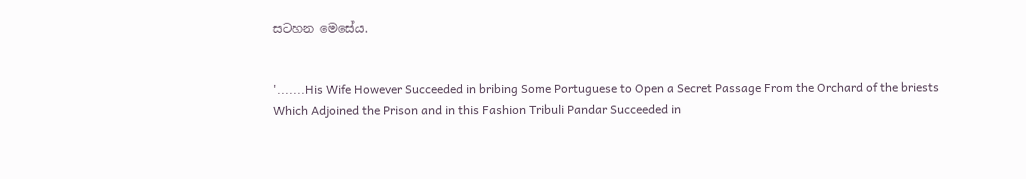සටහන මෙසේය.


'.......His Wife However Succeeded in bribing Some Portuguese to Open a Secret Passage From the Orchard of the briests Which Adjoined the Prison and in this Fashion Tribuli Pandar Succeeded in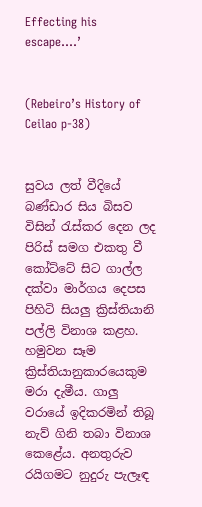Effecting his escape....’


(Rebeiro’s History of Ceilao p-38)


සුවය ලත් වීදියේ බණ්ඩාර සිය බිසව විසින් රැස්කර දෙන ලද පිරිස් සමග එකතු වී කෝට්ටේ සිට ගාල්ල දක්වා මාර්ගය දෙපස පිහිටි සියලු ක්‍රිස්තියානි පල්ලි විනාශ කළහ. හමුවන සෑම ක්‍රිස්තියානුකාරයෙකුම මරා දැමීය. ගාලු වරායේ ඉදිකරමින් තිබූ නැව් ගිනි තබා විනාශ කෙළේය. අනතුරුව රයිගමට නුදුරු පැලෑඳ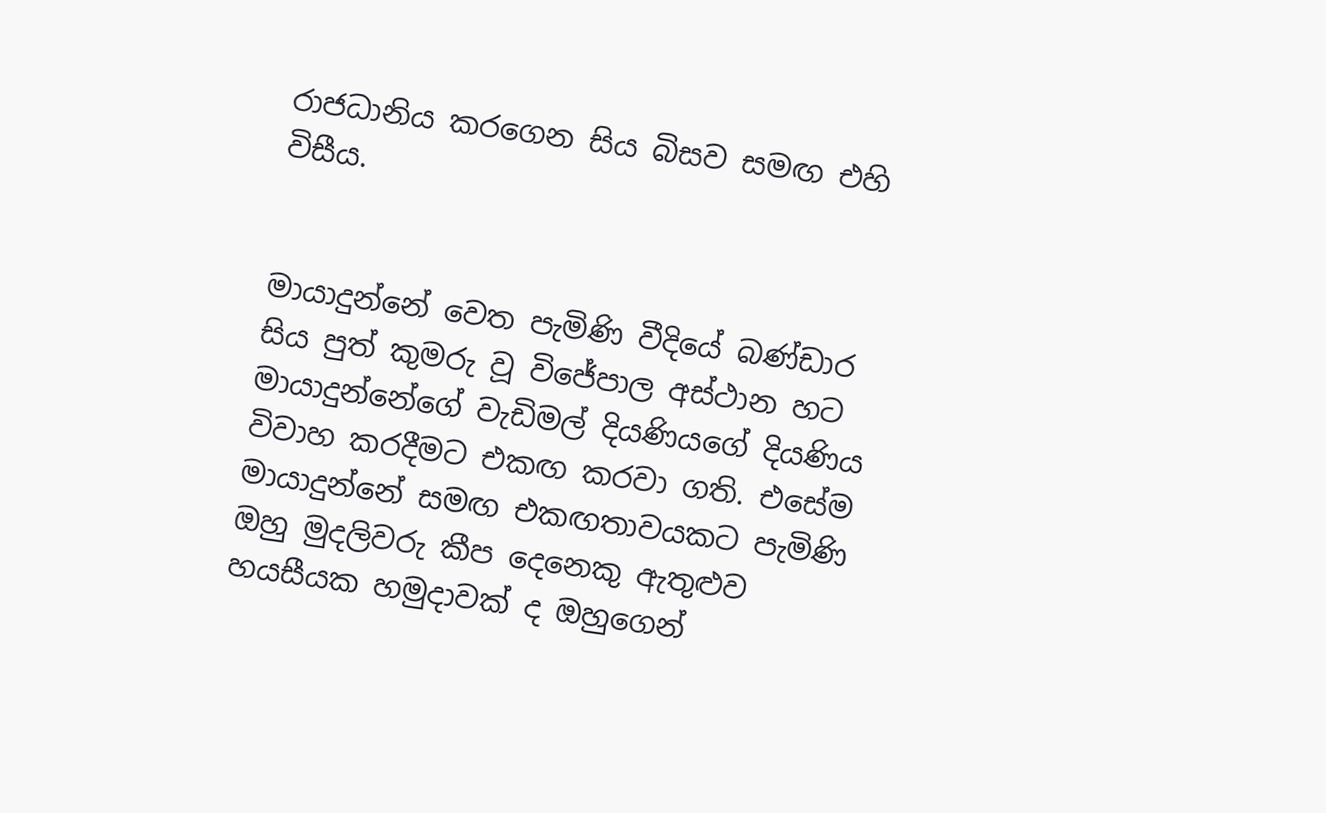රාජධානිය කරගෙන සිය බිසව සමඟ එහි විසීය.


මායාදුන්නේ වෙත පැමිණි වීදියේ බණ්ඩාර සිය පුත් කුමරු වූ විජේපාල අස්ථාන හට මායාදුන්නේගේ වැඩිමල් දියණියගේ දියණිය විවාහ කරදීමට එකඟ කරවා ගති. එසේම මායාදුන්නේ සමඟ එකඟතාවයකට පැමිණි ඔහු මුදලිවරු කීප දෙනෙකු ඇතුළුව හයසීයක හමුද‌ාවක් ද ඔහුගෙන්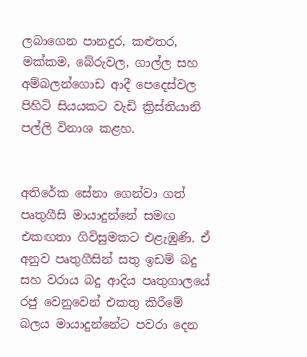ලබාගෙන පානදුර, කළුතර, මක්කම, බේරුවල, ගාල්ල සහ අම්බලන්ගොඩ ආදී පෙදෙස්වල පිහිටි සියයකට වැඩි ක්‍රිස්තියානි පල්ලි විනාශ කළහ.


අතිරේක සේනා ගෙන්වා ගත් පෘතුගීසි මායාදුන්නේ සමඟ එකඟතා ගිවිසුමකට එළැඹුණි. ඒ අනුව පෘතුගීසින් සතු ඉඩම් බදු සහ වරාය බදු ආදිය පෘතුගාලයේ රජු වෙනුවෙන් එකතු කිරීමේ බලය මායාදුන්නේට පවරා දෙන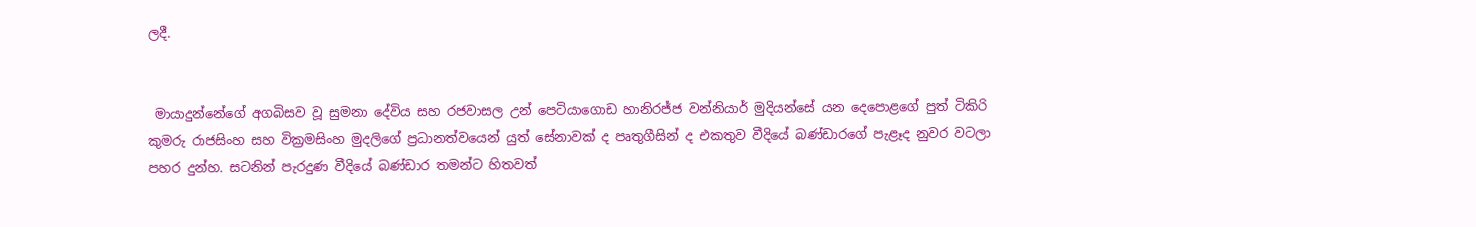ලදී.


 මායාදුන්නේගේ අගබිසව වූ සුමනා දේවිය සහ රජවාසල උන් පෙටියාගොඩ හානිරජ්ජ වන්නියාර් මුදියන්සේ යන දෙපොළගේ පුත් ටිකිරි කුමරු රාජසිංහ සහ වික්‍රමසිංහ මුදලිගේ ප්‍රධානත්වයෙන් යුත් සේනාවක් ද පෘතුගීසින් ද එකතුව වීදියේ බණ්ඩාරගේ පැළෑද නුවර වටලා පහර දුන්හ. සටනින් පැරදුණ වීදියේ බණ්ඩාර තමන්ට හිතවත්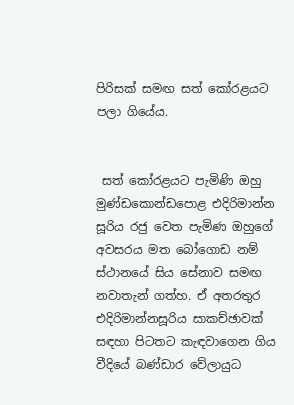පිරිසක් සමඟ සත් කෝරළයට පලා ගියේය.


 සත් කෝරළයට පැමිණි ඔහු මුණ්ඩකොන්ඩපොළ එදිරිමාන්න සූරිය රජු වෙත පැමිණ ඔහුගේ අවසරය මත බෝගොඩ නම් ස්ථානයේ සිය සේනාව සමඟ නවාතැන් ගත්හ. ඒ අතරතුර එදිරිමාන්නසූරිය සාකච්ඡාවක් සඳහා පිටතට කැඳවාගෙන ගිය වීදියේ බණ්ඩාර වේලායුධ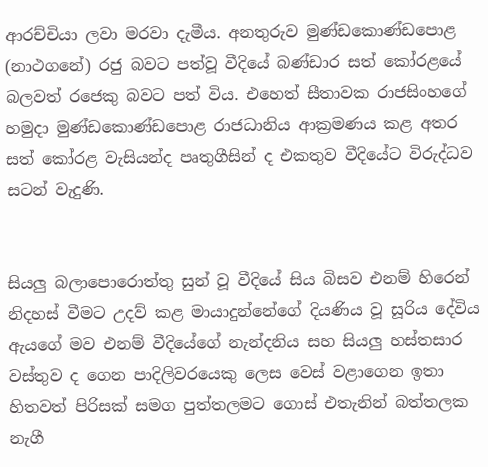ආරච්චියා ලවා මරවා දැමීය. අනතුරුව මුණ්ඩකොණ්ඩපොළ (නාථගනේ) රජු බවට පත්වූ වීදියේ බණ්ඩාර සත් කෝරළයේ බලවත් රජෙකු බවට පත් විය. එහෙත් සීතාවක රාජසිංහගේ හමුද‌ා මුණ්ඩකොණ්ඩපොළ රාජධානිය ආක්‍රමණය කළ අතර සත් කෝරළ වැසියන්ද පෘතුගීසින් ද එකතුව වීදියේට විරුද්ධව සටන් වැදුණි.


සියලු බලාපොරොත්තු සුන් වූ වීදියේ සිය බිසව එනම් හිරෙන් නිදහස් වීමට උදව් කළ මායාදුන්නේගේ දියණිය වූ සූරිය දේවිය ඇයගේ මව එනම් වීදියේගේ නැන්දනිය සහ සියලු හස්තසාර වස්තුව ද ගෙන පාදිලිවරයෙකු ලෙස වෙස් වළාගෙන ඉතා හිතවත් පිරිසක් සමග පුත්තලමට ගොස් එතැනින් බත්තලක නැගී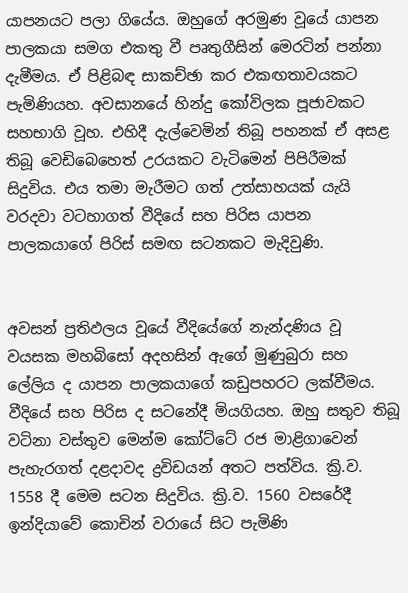යාපනයට පලා ගියේය. ඔහුගේ අරමුණ වූයේ යාපන පාලකයා සමග එකතු වී පෘතුගීසින් මෙරටින් පන්නා දැමීමය. ඒ පිළිබඳ සාකච්ඡා කර එකඟතාවයකට පැමිණියහ. අවසානයේ හින්දු කෝවිලක පූජාවකට සහභාගි වූහ. එහිදී දැල්වෙමින් තිබූ පහනක් ඒ අසළ තිබූ වෙඩිබෙහෙත් උරයකට වැටිමෙන් පිපිරීමක් සිදුවිය. එය තමා මැරීමට ගත් උත්සාහයක් යැයි වරදවා වටහාගත් වීදියේ සහ පිරිස යාපන පාලකයාගේ පිරිස් සමඟ සටනකට මැදිවුණි.


අවසන් ප්‍රතිඵලය වූයේ වීදියේගේ නැන්දණිය වූ වයසක මහබිසෝ අදහසින් ඇගේ මුණුබුරා සහ ලේලිය ද යාපන පාලකයාගේ කඩුපහරට ලක්වීමය. වීදියේ සහ පිරිස ද සටනේදී මියගියහ. ඔහු සතුව තිබූ වටිනා වස්තුව මෙන්ම කෝට්ටේ රජ මාළිගාවෙන් පැහැරගත් දළදාවද ද්‍රවිඩයන් අතට පත්විය. ක්‍රි.ව. 1558 දී මෙම සටන සිදුවිය. ක්‍රි.ව. 1560 වසරේදී ඉන්දියාවේ කොචින් වරායේ සිට පැමිණි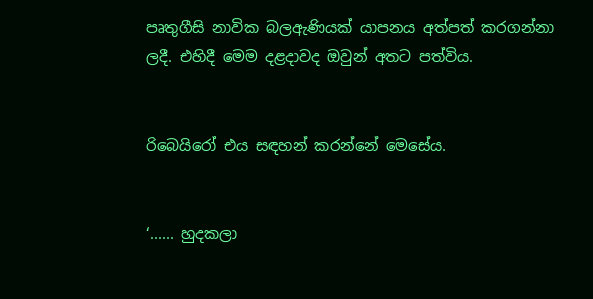පෘතුගීසි නාවික බලඇණියක් යාපනය අත්පත් කරගන්නා ලදී. එහිදී මෙම දළද‌ාවද ඔවුන් අතට පත්විය.


රිබෙයිරෝ එය සඳහන් කරන්නේ මෙසේය.


‘...... හුදකලා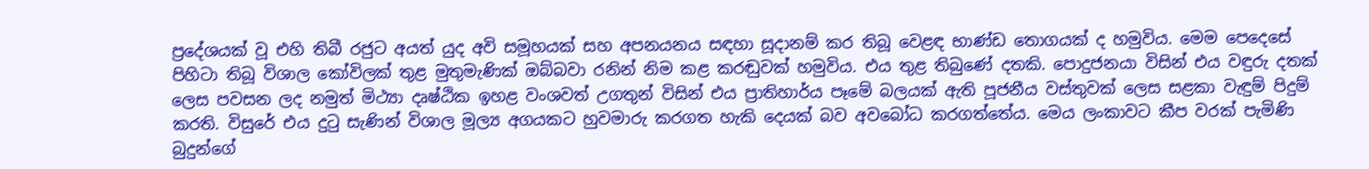ප්‍රදේශයක් වූ එහි තිබී රජුට අයත් යුද අවි සමූහයක් සහ අපනයනය සඳහා සූද‌ානම් කර තිබූ වෙළඳ භාණ්ඩ තොගයක් ද හමුවිය. මෙම පෙදෙසේ පිහිටා තිබූ විශාල කෝවිලක් තුළ මුතුමැණික් ඔබ්බවා රනින් නිම කළ කරඬුවක් හමුවිය. එය තුළ තිබුණේ දතකි. පොදුජනයා විසින් එය වඳුරු දතක් ලෙස පවසන ලද නමුත් මිථ්‍යා දෘෂ්ඨික ඉහළ වංශවත් උගතුන් විසින් එය ප්‍රාතිහාර්ය පෑමේ බලයක් ඇති පූජනීය වස්තුවක් ලෙස සළකා වැඳුම් පිදුම් කරති. විසුරේ එය දුටු සැණින් විශාල මූල්‍ය අගයකට හුවමාරු කරගත හැකි දෙයක් බව අවබෝධ කරගත්තේය. මෙය ලංකාවට කීප වරක් පැමිණි බුදුන්ගේ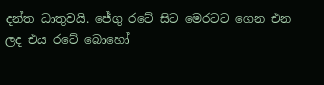දන්ත ධාතුවයි. ජේගු රටේ සිට මෙරටට ගෙන එන ලද එය රටේ බොහෝ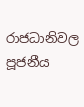රාජධානිවල පූජනීය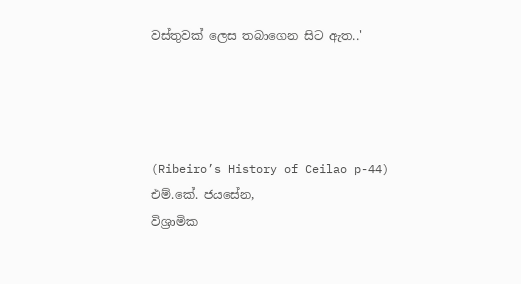වස්තුවක් ලෙස තබාගෙන සිට ඇත..'




(Ribeiro’s History of Ceilao p-44)
එම්.කේ. ජයසේන,
විශ්‍රාමික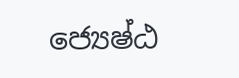ජ්‍යෙෂ්ඨ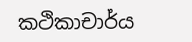කථිකාචාර්ය